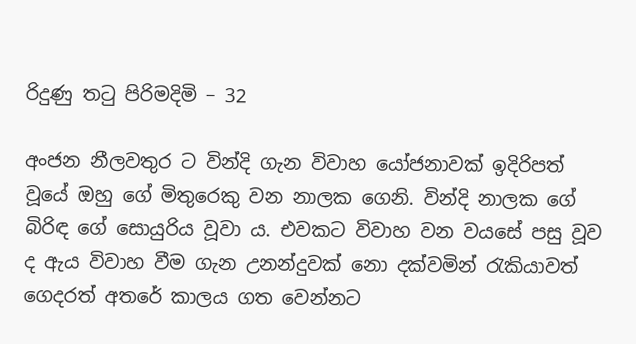රිදුණු තටු පිරිමදිමි – 32

අංජන නීලවතුර ට වින්දි ගැන විවාහ යෝජනාවක් ඉදිරිපත් වූයේ ඔහු ගේ මිතුරෙකු වන නාලක ගෙනි. වින්දි නාලක ගේ බිරිඳ ගේ සොයුරිය වූවා ය. එවකට විවාහ වන වයසේ පසු වූව ද ඇය විවාහ වීම ගැන උනන්දුවක් නො දක්වමින් රැකියාවත් ගෙදරත් අතරේ කාලය ගත වෙන්නට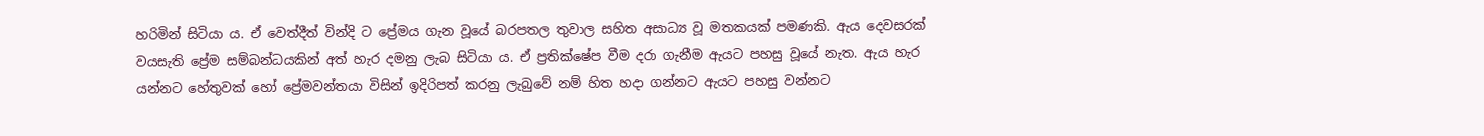හරිමින් සිටියා ය. ඒ වෙත්දීත් වින්දි ට ප්‍රේමය ගැන වූයේ බරපතල තුවාල සහිත අසාධ්‍ය වූ මතකයක් පමණකි. ඇය දෙවසරක් වයසැති ප්‍රේම සම්බන්ධයකින් අත් හැර දමනු ලැබ සිටියා ය. ඒ ප්‍රතික්ෂේප වීම දරා ගැනීම ඇයට පහසු වූයේ නැත. ඇය හැර යන්නට හේතුවක් හෝ ප්‍රේමවන්තයා විසින් ඉදිරිපත් කරනු ලැබුවේ නම් හිත හදා ගන්නට ඇයට පහසු වන්නට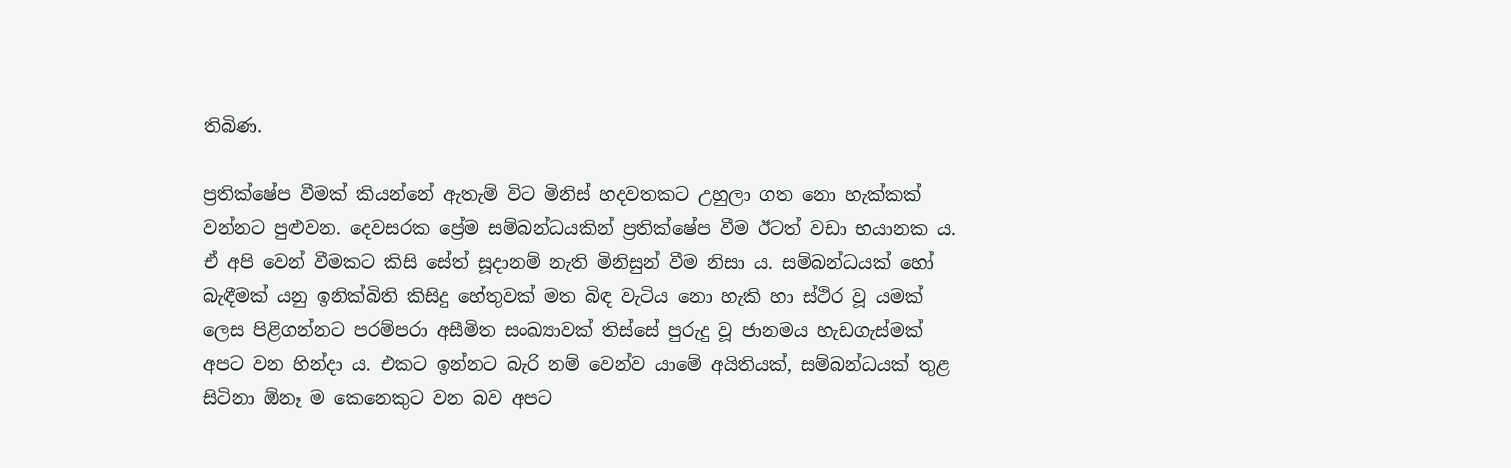තිබිණ.

ප්‍රතික්ෂේප වීමක් කියන්නේ ඇතැම් විට මිනිස් හදවතකට උහුලා ගත නො හැක්කක් වන්නට පුළුවන. දෙවසරක ප්‍රේම සම්බන්ධයකින් ප්‍රතික්ෂේප වීම ඊටත් වඩා භයානක ය. ඒ අපි වෙන් වීමකට කිසි සේත් සූදානම් නැති මිනිසුන් වීම නිසා ය. සම්බන්ධයක් හෝ බැඳීමක් යනු ඉනික්බිති කිසිදු හේතුවක් මත බිඳ වැටිය නො හැකි හා ස්ථිර වූ යමක් ලෙස පිළිගන්නට පරම්පරා අසීමිත සංඛ්‍යාවක් තිස්සේ පුරුදු වූ ජානමය හැඩගැස්මක් අපට වන හින්දා ය. එකට ඉන්නට බැරි නම් වෙන්ව යාමේ අයිතියක්, සම්බන්ධයක් තුළ සිටිනා ඕනෑ ම කෙනෙකුට වන බව අපට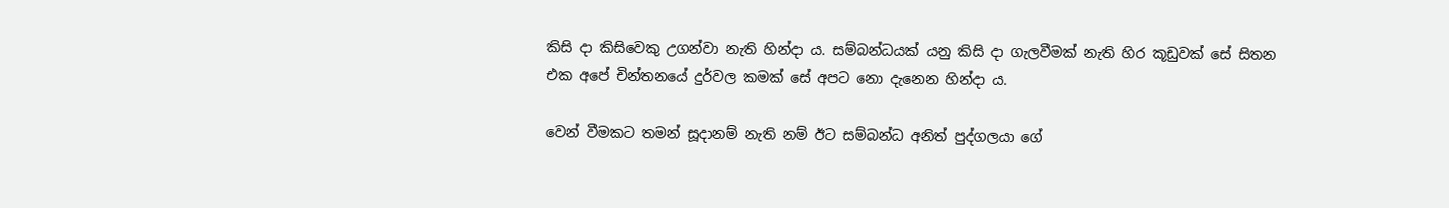කිසි දා කිසිවෙකු උගන්වා නැති හින්දා ය. සම්බන්ධයක් යනු කිසි දා ගැලවීමක් නැති හිර කූඩුවක් සේ සිතන එක අපේ චින්තනයේ දුර්වල කමක් සේ අපට නො දැනෙන හින්දා ය.

වෙන් වීමකට තමන් සූදානම් නැති නම් ඊට සම්බන්ධ අනිත් පුද්ගලයා ගේ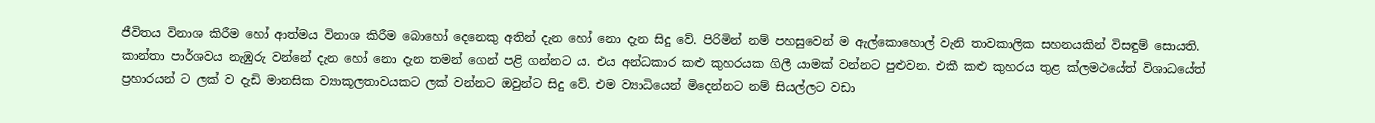ජීවිතය විනාශ කිරීම හෝ ආත්මය විනාශ කිරීම බොහෝ දෙනෙකු අතින් දැන හෝ නො දැන සිදු වේ. පිරිමින් නම් පහසුවෙන් ම ඇල්කොහොල් වැනි තාවකාලික සහනයකින් විසඳුම් සොයති. කාන්තා පාර්ශවය නැඹුරු වන්නේ දැන හෝ නො දැන තමන් ගෙන් පළි ගන්නට ය. එය අන්ධකාර කළු කුහරයක ගිලී යාමක් වන්නට පුළුවන. එකී කළු කුහරය තුළ ක්ලමථයේත් විශාධයේත් ප්‍රහාරයන් ට ලක් ව දැඩි මානසික ව්‍යාකූලතාවයකට ලක් වන්නට ඔවුන්ට සිදු වේ. එම ව්‍යාධියෙන් මිදෙන්නට නම් සියල්ලට වඩා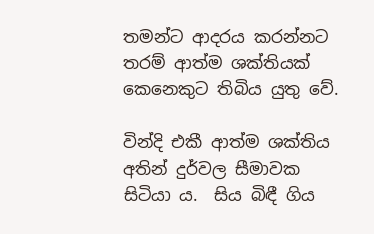තමන්ට ආදරය කරන්නට තරම් ආත්ම ශක්තියක් කෙනෙකුට තිබිය යුතු වේ.

වින්දි එකී ආත්ම ශක්තිය අතින් දුර්වල සීමාවක සිටියා ය.  සිය බිඳී ගිය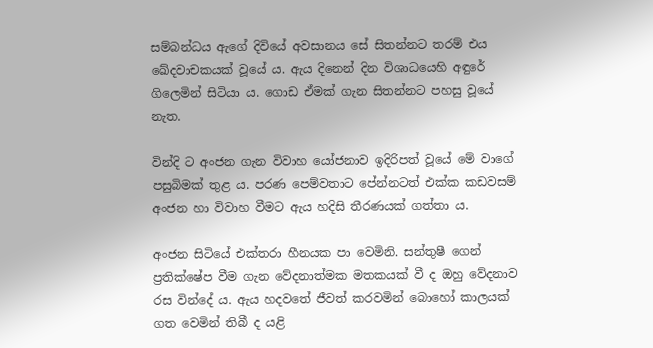සම්බන්ධය ඇගේ දිවියේ අවසානය සේ සිතන්නට තරම් එය ඛේදවාචකයක් වූයේ ය. ඇය දිනෙන් දින විශාධයෙහි අඳුරේ ගිලෙමින් සිටියා ය. ගොඩ ඒමක් ගැන සිතන්නට පහසු වූයේ නැත.

වින්දි ට අංජන ගැන විවාහ යෝජනාව ඉදිරිපත් වූයේ මේ වාගේ පසුබිමක් තුළ ය. පරණ පෙම්වතාට පේන්නටත් එක්ක කඩවසම් අංජන හා විවාහ වීමට ඇය හදිසි තීරණයක් ගත්තා ය.

අංජන සිටියේ එක්තරා හීනයක පා වෙමිනි. සන්තුෂී ගෙන් ප්‍රතික්ෂේප වීම ගැන වේදනාත්මක මතකයක් වී ද ඔහු වේදනාව රස වින්දේ ය. ඇය හදවතේ ජීවත් කරවමින් බොහෝ කාලයක් ගත වෙමින් තිබී ද යළි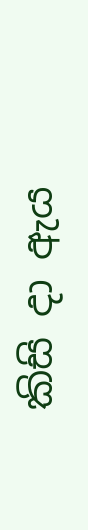කිසි දා ඇය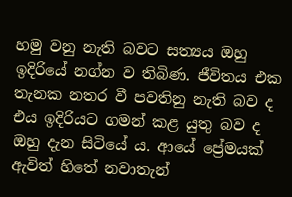හමු වනු නැති බවට සත්‍යය ඔහු ඉදිරියේ නග්න ව තිබිණ. ජීවිතය එක තැනක නතර වී පවතිනු නැති බව ද එය ඉදිරියට ගමන් කළ යුතු බව ද ඔහු දැන සිටියේ ය. ආයේ ප්‍රේමයක් ඇවිත් හිතේ නවාතැන්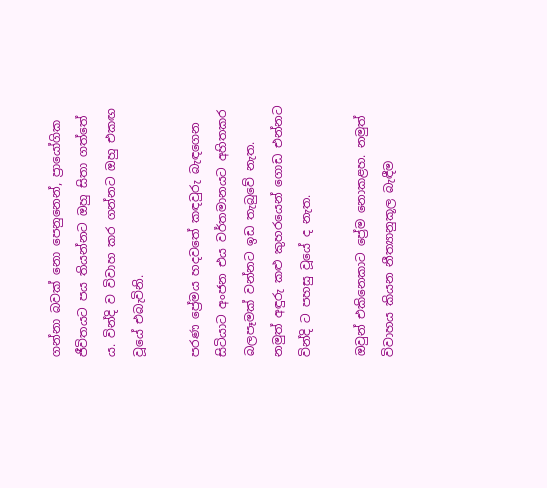ගන්නා බවක් නො පෙනුනෙන්, ප්‍රායෝගික ජීවිතයට පය තියන්නට ඔහු සිතා ගත්තේ ය. වින්දි ව විවාහ කර ගන්නට ඔහු එකඟ වූයේ එබැවිනි.

පරණ ප්‍රේමය හදවතේ කඳවුරු බැඳගෙන සිටියාට අංජන එය වර්තමානයට අහිතකර බලපෑමක් වන්නට ඉඩ තැබුවේ නැත. නමුත් අඳුරු කළු කුහරයෙන් ගොඩ එන්නට වින්දි ට පහසු වූයේ ද නැත.

ඔවුන් එකිනෙකාට ප්‍රේම නොකළහ. නමුත් විවාහය කියන නීත්‍යානුකූල බැඳීම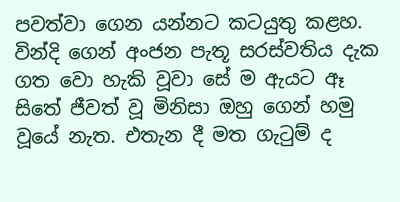පවත්වා ගෙන යන්නට කටයුතු කළහ. වින්දි ගෙන් අංජන පැතූ සරස්වතිය දැක ගත වො හැකි වූවා සේ ම ඇයට ඈ සිතේ ජීවත් වූ මිනිසා ඔහු ගෙන් හමු වූයේ නැත. එතැන දී මත ගැටුම් ද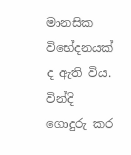මානසික විභේදනයක් ද ඇති විය. වින්දි ගොදුරු කර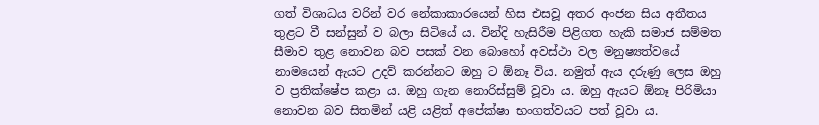ගත් විශාධය වරින් වර නේකාකාරයෙන් හිස එසවූ අතර අංජන සිය අතීතය තුළට වී සන්සුන් ව බලා සිටියේ ය. වින්දි හැසිරීම පිළිගත හැකි සමාජ සම්මත සීමාව තුළ නොවන බව පසක් වන බොහෝ අවස්ථා වල මනුෂ්‍යත්වයේ නාමයෙන් ඇයට උදව් කරන්නට ඔහු ට ඕනෑ විය. නමුත් ඇය දරුණු ලෙස ඔහු ව ප්‍රතික්ෂේප කළා ය. ඔහු ගැන නොරිස්සුම් වූවා ය. ඔහු ඇයට ඕනෑ පිරිමියා නොවන බව සිතමින් යළි යළිත් අපේක්ෂා භංගත්වයට පත් වූවා ය.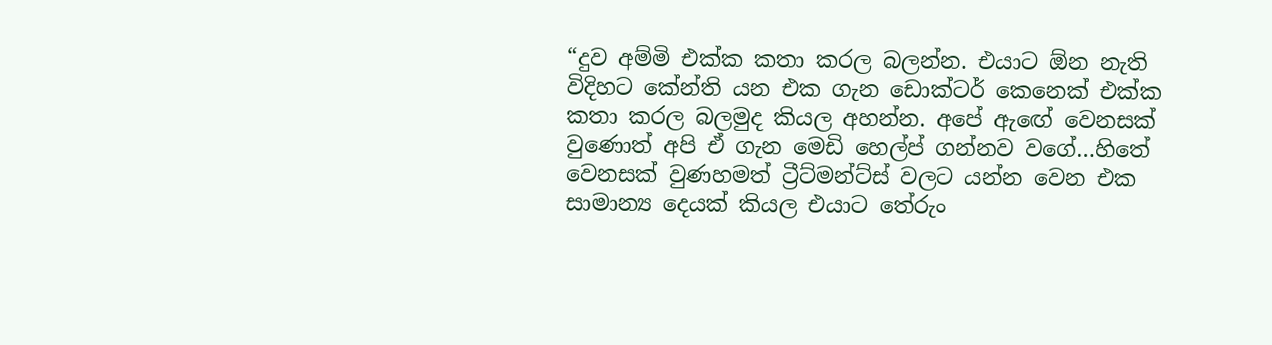“දුව අම්මි එක්ක කතා කරල බලන්න. එයාට ඕන නැති විදිහට කේන්ති යන එක ගැන ඩොක්ටර් කෙනෙක් එක්ක කතා කරල බලමුද කියල අහන්න. අපේ ඇඟේ වෙනසක් වුණොත් අපි ඒ ගැන මෙඩි හෙල්ප් ගන්නව වගේ…හිතේ වෙනසක් වුණහමත් ට්‍රීට්මන්ට්ස් වලට යන්න වෙන එක සාමාන්‍ය දෙයක් කියල එයාට තේරුං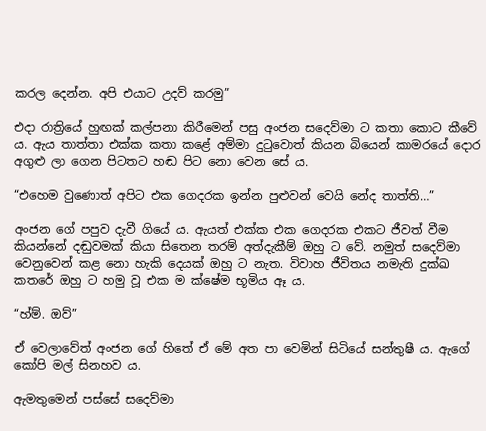කරල දෙන්න. අපි එයාට උදව් කරමු”

එදා රාත්‍රියේ හුඟක් කල්පනා කිරීමෙන් පසු අංජන සදෙව්මා ට කතා කොට කීවේ ය. ඇය තාත්තා එක්ක කතා කළේ අම්මා දුටුවොත් කියන බියෙන් කාමරයේ දොර අගුළු ලා ගෙන පිටතට හඬ පිට නො වෙන සේ ය.

“එහෙම වුණොත් අපිට එක ගෙදරක ඉන්න පුළුවන් වෙයි නේද තාත්ති…”

අංජන ගේ පපුව දැවී ගියේ ය. ඇයත් එක්ක එක ගෙදරක එකට ජීවත් වීම කියන්නේ දඬුවමක් කියා සිතෙන තරම් අත්දැකීම් ඔහු ට වේ. නමුත් සදෙව්මා වෙනුවෙන් කළ නො හැකි දෙයක් ඔහු ට නැත. විවාහ ජීවිතය නමැති දුක්ඛ කතරේ ඔහු ට හමු වූ එක ම ක්ෂේම භූමිය ඈ ය.

“හ්ම්. ඔව්”

ඒ වෙලාවේත් අංජන ගේ හිතේ ඒ මේ අත පා වෙමින් සිටියේ සන්තුෂී ය. ඇගේ කෝපි මල් සිනහව ය.

ඇමතුමෙන් පස්සේ සදෙව්මා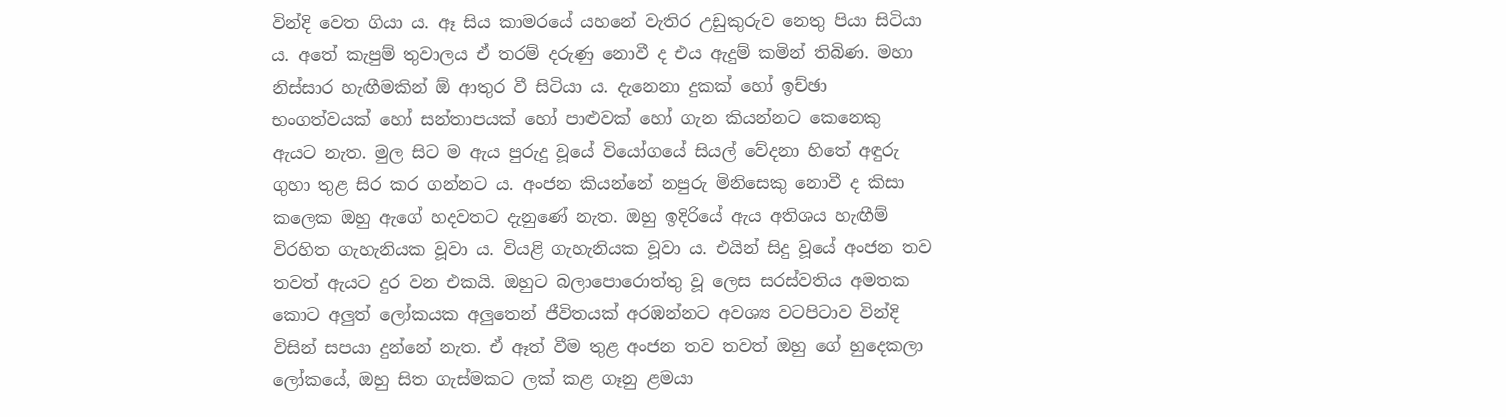වින්දි වෙත ගියා ය. ඈ සිය කාමරයේ යහනේ වැතිර උඩුකුරුව නෙතු පියා සිටියා ය. අතේ කැපුම් තුවාලය ඒ තරම් දරුණු නොවී ද එය ඇදුම් කමින් තිබිණ. මහා නිස්සාර හැඟීමකින් ඕ ආතුර වී සිටියා ය. දැනෙනා දුකක් හෝ ඉච්ඡා භංගත්වයක් හෝ සන්තාපයක් හෝ පාළුවක් හෝ ගැන කියන්නට කෙනෙකු ඇයට නැත. මුල සිට ම ඇය පුරුදු වූයේ වියෝගයේ සියල් වේදනා හිතේ අඳුරු ගුහා තුළ සිර කර ගන්නට ය. අංජන කියන්නේ නපුරු මිනිසෙකු නොවී ද කිසා කලෙක ඔහු ඇගේ හදවතට දැනුණේ නැත. ඔහු ඉදිරියේ ඇය අතිශය හැඟීම් විරහිත ගැහැනියක වූවා ය. වියළි ගැහැනියක වූවා ය. එයින් සිදු වූයේ අංජන තව තවත් ඇයට දුර වන එකයි. ඔහුට බලාපොරොත්තු වූ ලෙස සරස්වතිය අමතක කොට අලුත් ලෝකයක අලුතෙන් ජීවිතයක් අරඹන්නට අවශ්‍ය වටපිටාව වින්දි විසින් සපයා දුන්නේ නැත. ඒ ඈත් වීම තුළ අංජන තව තවත් ඔහු ගේ හුදෙකලා ලෝකයේ, ඔහු සිත ගැස්මකට ලක් කළ ගෑනු ළමයා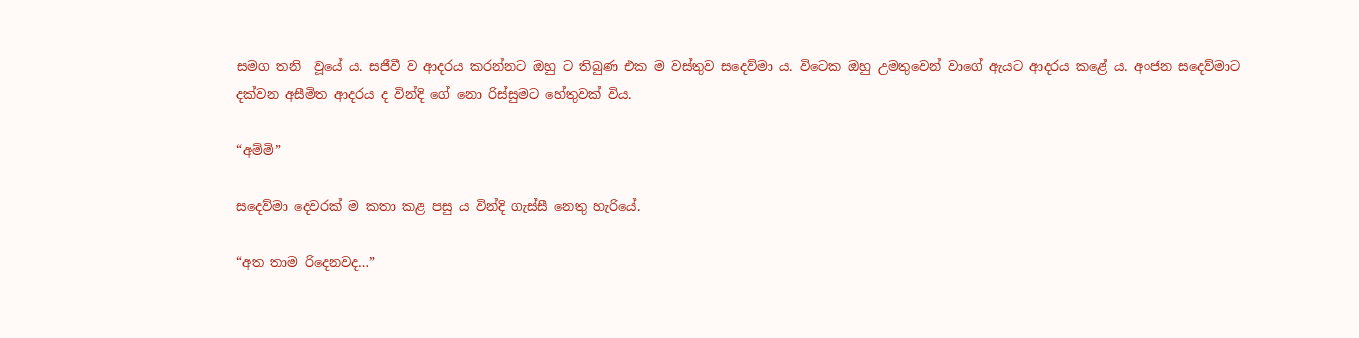සමග තනි  වූයේ ය. සජීවී ව ආදරය කරන්නට ඔහු ට තිබුණ එක ම වස්තුව සදෙව්මා ය. විටෙක ඔහු උමතුවෙන් වාගේ ඇයට ආදරය කළේ ය. අංජන සදෙව්මාට දක්වන අසීමිත ආදරය ද වින්දි ගේ නො රිස්සුමට හේතුවක් විය.

“අම්මි”

සදෙව්මා දෙවරක් ම කතා කළ පසු ය වින්දි ගැස්සී නෙතු හැරියේ.

“අත තාම රිදෙනවද…”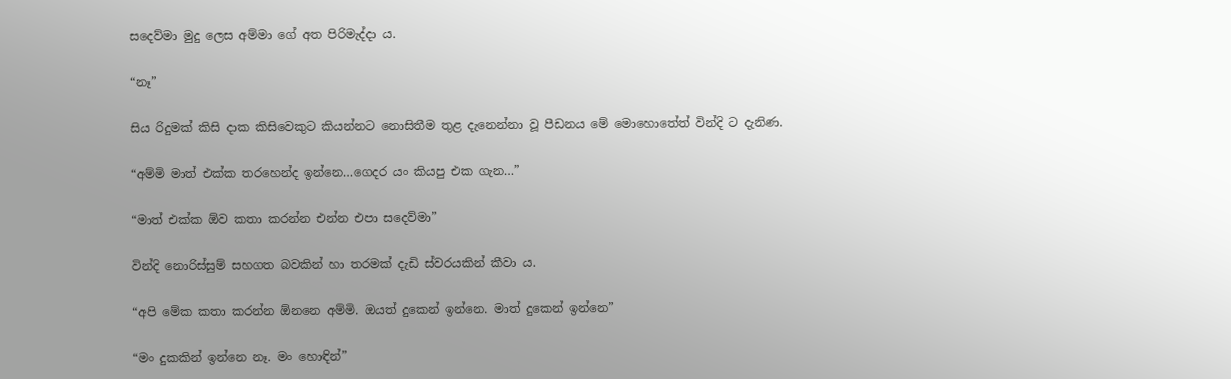සදෙව්මා මුදු ලෙස අම්මා ගේ අත පිරිමැද්දා ය.

“නෑ”

සිය රිදුමක් කිසි දාක කිසිවෙකුට කියන්නට නොසිතීම තුළ දැනෙන්නා වූ පීඩනය මේ මොහොතේත් වින්දි ට දැනිණ.

“අම්මි මාත් එක්ක තරහෙන්ද ඉන්නෙ…ගෙදර යං කියපු එක ගැන…”

“මාත් එක්ක ඕව කතා කරන්න එන්න එපා සදෙව්මා”

වින්දි නොරිස්සුම් සහගත බවකින් හා තරමක් දැඩි ස්වරයකින් කීවා ය.

“අපි මේක කතා කරන්න ඕනනෙ අම්මි. ඔයත් දුකෙන් ඉන්නෙ. මාත් දුකෙන් ඉන්නෙ”

“මං දුකකින් ඉන්නෙ නෑ. මං හොඳින්”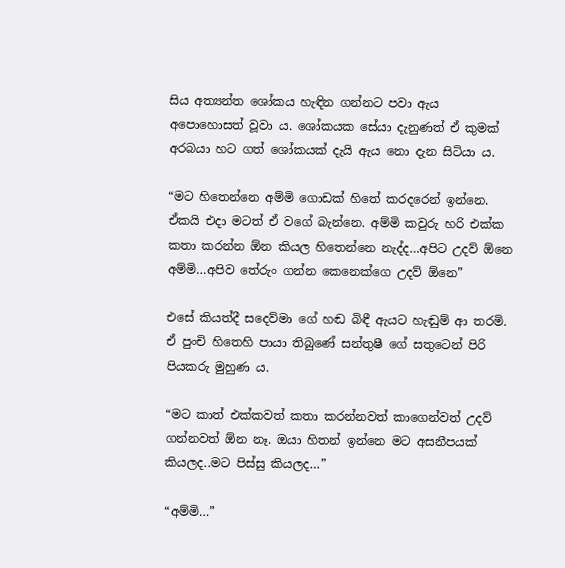සිය අත්‍යන්ත ශෝකය හැඳින ගන්නට පවා ඇය අපොහොසත් වූවා ය. ශෝකයක සේයා දැනුණත් ඒ කුමක් අරබයා හට ගත් ශෝකයක් දැයි ඇය නො දැන සිටියා ය.

“මට හිතෙන්නෙ අම්මි ගොඩක් හිතේ කරදරෙන් ඉන්නෙ. ඒකයි එදා මටත් ඒ වගේ බැන්නෙ. අම්මි කවුරු හරි එක්ක කතා කරන්න ඕන කියල හිතෙන්නෙ නැද්ද…අපිට උදව් ඕනෙ අම්මි…අපිව තේරුං ගන්න කෙනෙක්ගෙ උදව් ඕනෙ”

එසේ කියත්දී සදෙව්මා ගේ හඬ බිඳී ඇයට හැඬුම් ආ තරමි. ඒ පුංචි හිතෙහි පායා තිබුණේ සන්තුෂී ගේ සතුටෙන් පිරි පියකරු මුහුණ ය.

“මට කාත් එක්කවත් කතා කරන්නවත් කාගෙන්වත් උදව් ගන්නවත් ඕන නෑ. ඔයා හිතන් ඉන්නෙ මට අසනීපයක් කියලද..මට පිස්සු කියලද…”

“අම්මි…”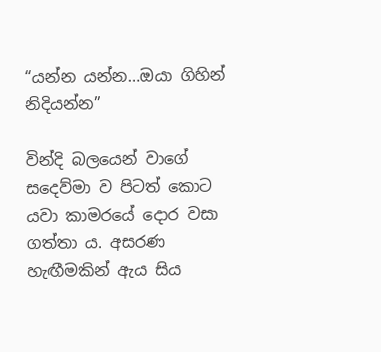“යන්න යන්න…ඔයා ගිහින් නිදියන්න”

වින්දි බලයෙන් වාගේ සදෙව්මා ව පිටත් කොට යවා කාමරයේ දොර වසා ගත්තා ය. අසරණ හැඟීමකින් ඇය සිය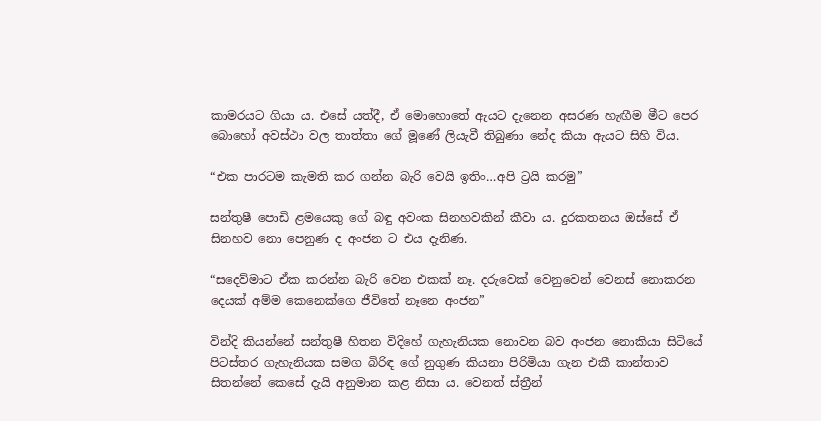කාමරයට ගියා ය. එසේ යත්දී, ඒ මොහොතේ ඇයට දැනෙන අසරණ හැඟීම මීට පෙර බොහෝ අවස්ථා වල තාත්තා ගේ මූණේ ලියැවී තිබුණා නේද කියා ඇයට සිහි විය.

“එක පාරටම කැමති කර ගන්න බැරි වෙයි ඉතිං…අපි ට්‍රයි කරමු”

සන්තුෂී පොඩි ළමයෙකු ගේ බඳු අවංක සිනහවකින් කීවා ය. දුරකතනය ඔස්සේ ඒ සිනහව නො පෙනුණ ද අංජන ට එය දැනිණ.

“සදෙව්මාට ඒක කරන්න බැරි වෙන එකක් නෑ. දරුවෙක් වෙනුවෙන් වෙනස් නොකරන දෙයක් අම්ම කෙනෙක්ගෙ ජීවිතේ නෑනෙ අංජන”

වින්දි කියන්නේ සන්තුෂී හිතන විදිහේ ගැහැනියක නොවන බව අංජන නොකියා සිටියේ පිටස්තර ගැහැනියක සමග බිරිඳ ගේ නුගුණ කියනා පිරිමියා ගැන එකී කාන්තාව සිතන්නේ කෙසේ දැයි අනුමාන කළ නිසා ය. වෙනත් ස්ත්‍රීන්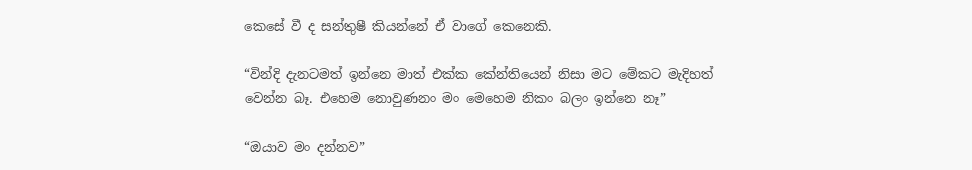කෙසේ වී ද සන්තුෂී කියන්නේ ඒ වාගේ කෙනෙකි.

“වින්දි දැනටමත් ඉන්නෙ මාත් එක්ක කේන්තියෙන් නිසා මට මේකට මැදිහත් වෙන්න බෑ. එහෙම නොවුණනං මං මෙහෙම නිකං බලං ඉන්නෙ නෑ”

“ඔයාව මං දන්නව”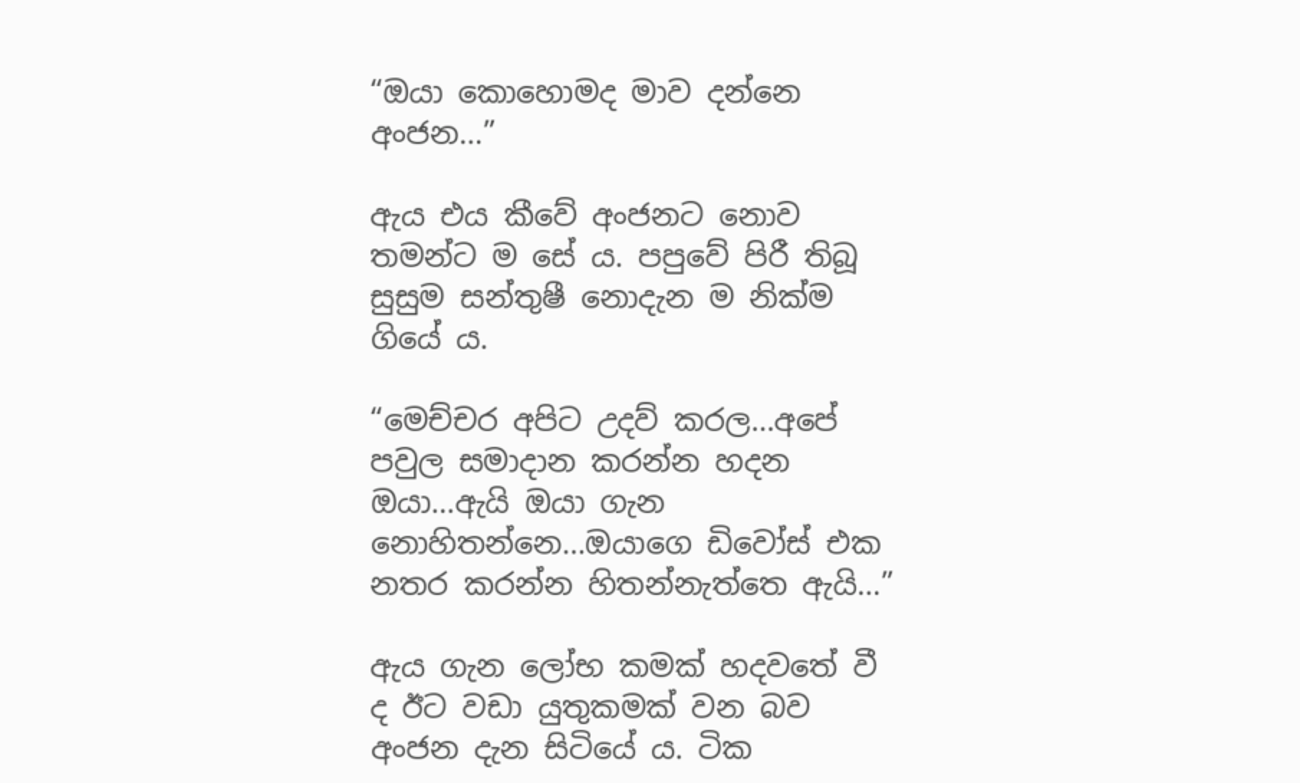“ඔයා කොහොමද මාව දන්නෙ අංජන…”

ඇය එය කීවේ අංජනට නොව තමන්ට ම සේ ය. පපුවේ පිරී තිබූ සුසුම සන්තුෂී නොදැන ම නික්ම ගියේ ය.

“මෙච්චර අපිට උදව් කරල…අපේ පවුල සමාදාන කරන්න හදන ඔයා…ඇයි ඔයා ගැන නොහිතන්නෙ…ඔයාගෙ ඩිවෝස් එක නතර කරන්න හිතන්නැත්තෙ ඇයි…”

ඇය ගැන ලෝභ කමක් හදවතේ වී ද ඊට වඩා යුතුකමක් වන බව අංජන දැන සිටියේ ය. ටික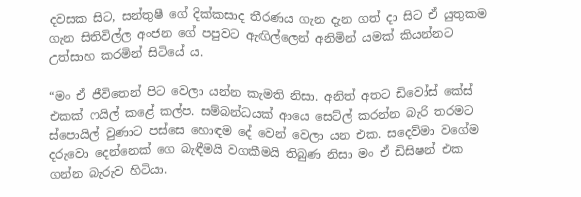දවසක සිට, සන්තුෂී ගේ දික්කසාද තීරණය ගැන දැන ගත් දා සිට ඒ යුතුකම ගැන සිතිවිල්ල අංජන ගේ පපුවට ඇඟිල්ලෙන් අනිමින් යමක් කියන්නට උත්සාහ කරමින් සිටියේ ය.

“මං ඒ ජීවිතෙන් පිට වෙලා යන්න කැමති නිසා. අනිත් අතට ඩිවෝස් කේස් එකක් ෆයිල් කළේ කල්ප. සම්බන්ධයක් ආයෙ සෙට්ල් කරන්න බැරි තරමට ස්පොයිල් වුණාට පස්සෙ හොඳම දේ වෙන් වෙලා යන එක. සදෙව්මා වගේම දරුවො දෙන්නෙක් ගෙ බැඳීමයි වගකීමයි තිබුණ නිසා මං ඒ ඩිසිෂන් එක ගන්න බැරුව හිටියා.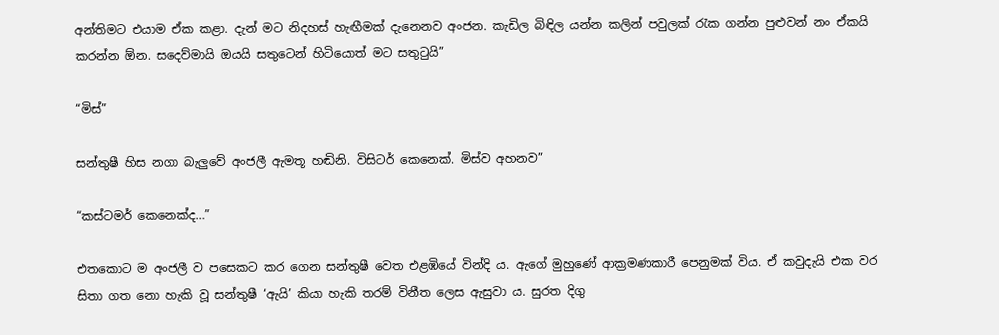අන්තිමට එයාම ඒක කළා. දැන් මට නිදහස් හැඟීමක් දැනෙනව අංජන. කැඩිල බිඳිල යන්න කලින් පවුලක් රැක ගන්න පුළුවන් නං ඒකයි කරන්න ඕන. සදෙව්මායි ඔයයි සතුටෙන් හිටියොත් මට සතුටුයි”

“මිස්”

සන්තුෂී හිස නගා බැලුවේ අංජලී ඇමතූ හඬිනි. විසිටර් කෙනෙක්. මිස්ව අහනව”

“කස්ටමර් කෙනෙක්ද…”

එතකොට ම අංජලී ව පසෙකට කර ගෙන සන්තුෂී වෙත එළඹියේ වින්දි ය. ඇගේ මුහුණේ ආක්‍රමණකාරී පෙනුමක් විය. ඒ කවුදැයි එක වර සිතා ගත නො හැකි වූ සන්තුෂී ‘ඇයි’ කියා හැකි තරම් විනීත ලෙස ඇසුවා ය. සුරත දිගු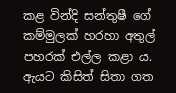කළ වින්දි සන්තුෂී ගේ කම්මුලක් හරහා අතුල් පහරක් එල්ල කළා ය. ඇයට කිසිත් සිතා ගත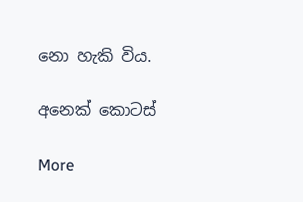නො හැකි විය.

අනෙක් කොටස්

More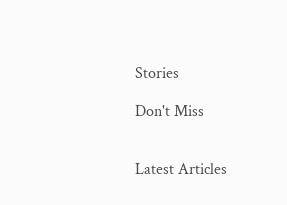Stories

Don't Miss


Latest Articles